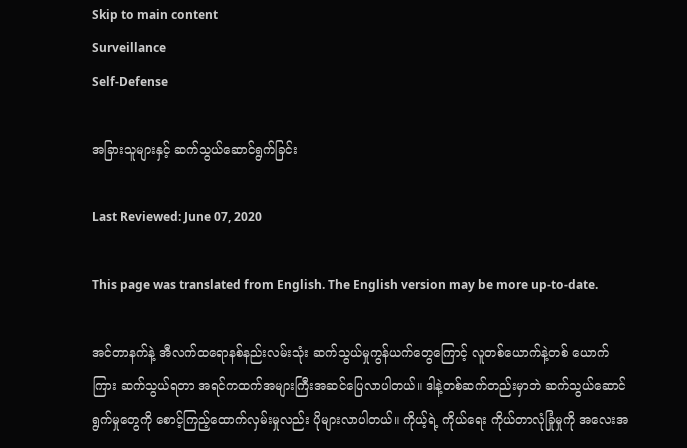Skip to main content
Surveillance
Self-Defense

အခြားသူများနှင့် ဆက်သွယ်ဆောင်ရွက်ခြင်း

Last Reviewed: June 07, 2020

This page was translated from English. The English version may be more up-to-date.

အင်တာနက်နဲ့ အီလက်ထရောနစ်နည်းလမ်းသုံး ဆက်သွယ်မှုကွန်ယက်တွေကြောင့် လူတစ်ယောက်နဲ့တစ် ယောက်ကြား ဆက်သွယ်ရတာ အရင်ကထက်အများကြီးအဆင်ပြေလာပါတယ်။ ဒါနဲ့တစ်ဆက်တည်းမှာဘဲ ဆက်သွယ်ဆောင်ရွက်မှုတွေကို စောင့်ကြည့်ထောက်လှမ်းမှုလည်း ပိုများလာပါတယ်။ ကိုယ့်ရဲ့ ကိုယ်ရေး ကိုယ်တာလုံခြုံမှုကို အလေးအ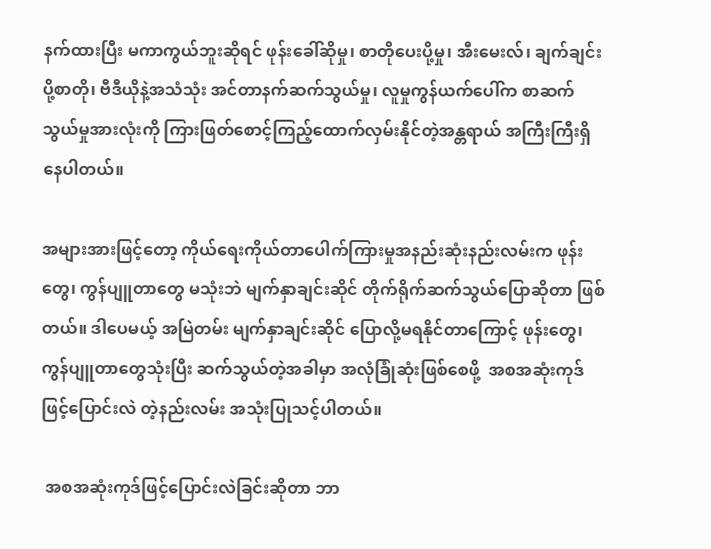နက်ထားပြီး မကာကွယ်ဘူးဆိုရင် ဖုန်းခေါ်ဆိုမှု၊ စာတိုပေးပို့မှု၊ အီးမေးလ်၊ ချက်ချင်းပို့စာတို၊ ဗီဒီယိုနဲ့အသံသုံး အင်တာနက်ဆက်သွယ်မှု၊ လူမှုကွန်ယက်ပေါ်က စာဆက်သွယ်မှုအားလုံးကို ကြားဖြတ်စောင့်ကြည့်ထောက်လှမ်းနိုင်တဲ့အန္တရာယ် အကြီးကြီးရှိနေပါတယ်။

အများအားဖြင့်တော့ ကိုယ်ရေးကိုယ်တာပေါက်ကြားမှုအနည်းဆုံးနည်းလမ်းက ဖုန်းတွေ၊ ကွန်ပျူတာတွေ မသုံးဘဲ မျက်နှာချင်းဆိုင် တိုက်ရိုက်ဆက်သွယ်ပြောဆိုတာ ဖြစ်တယ်။ ဒါပေမယ့် အမြဲတမ်း မျက်နှာချင်းဆိုင် ပြောလို့မရနိုင်တာကြောင့် ဖုန်းတွေ၊ ကွန်ပျူတာတွေသုံးပြီး ဆက်သွယ်တဲ့အခါမှာ အလုံခြုံဆုံးဖြစ်စေဖို့  အစအဆုံးကုဒ်ဖြင့်ပြောင်းလဲ တဲ့နည်းလမ်း အသုံးပြုသင့်ပါတယ်။

 အစအဆုံးကုဒ်ဖြင့်ပြောင်းလဲခြင်းဆိုတာ ဘာ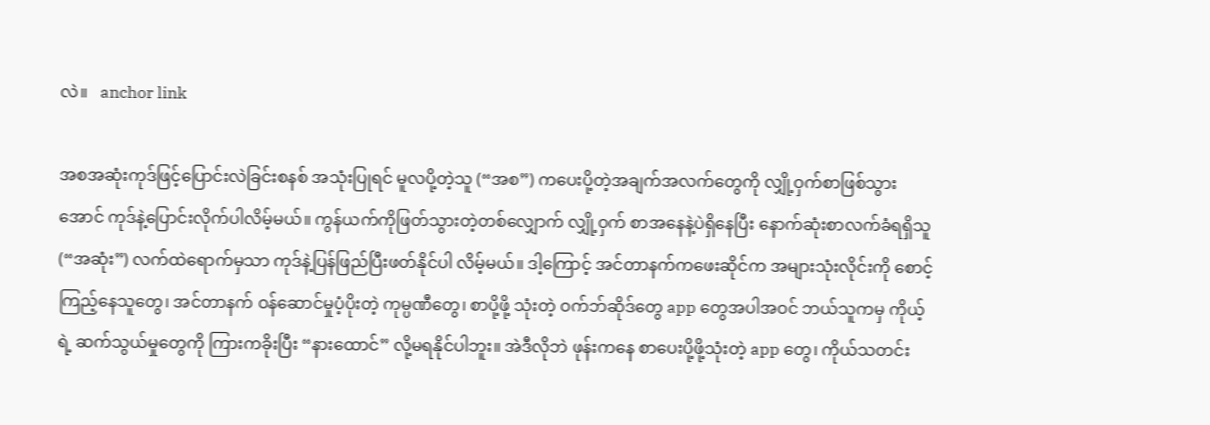လဲ။   anchor link

အစအဆုံးကုဒ်ဖြင့်ပြောင်းလဲခြင်းစနစ် အသုံးပြုရင် မူလပို့တဲ့သူ (“အစ”) ကပေးပို့တဲ့အချက်အလက်တွေကို လျှို့ဝှက်စာဖြစ်သွားအောင် ကုဒ်နဲ့ပြောင်းလိုက်ပါလိမ့်မယ်။ ကွန်ယက်ကိုဖြတ်သွားတဲ့တစ်လျှောက် လျှို့ဝှက် စာအနေနဲ့ပဲရှိနေပြီး နောက်ဆုံးစာလက်ခံရရှိသူ (“အဆုံး”) လက်ထဲရောက်မှသာ ကုဒ်နဲ့ပြန်ဖြည်ပြီးဖတ်နိုင်ပါ လိမ့်မယ်။ ဒါ့ကြောင့် အင်တာနက်ကဖေးဆိုင်က အများသုံးလိုင်းကို စောင့်ကြည့်နေသူတွေ၊ အင်တာနက် ဝန်ဆောင်မှုပံ့ပိုးတဲ့ ကုမ္ပဏီတွေ၊ စာပို့ဖို့ သုံးတဲ့ ဝက်ဘ်ဆိုဒ်တွေ app တွေအပါအဝင် ဘယ်သူကမှ ကိုယ့်ရဲ့ ဆက်သွယ်မှုတွေကို ကြားကခိုးပြီး “နားထောင်” လို့မရနိုင်ပါဘူး။ အဲဒီလိုဘဲ ဖုန်းကနေ စာပေးပို့ဖို့သုံးတဲ့ app တွေ၊ ကိုယ်သတင်း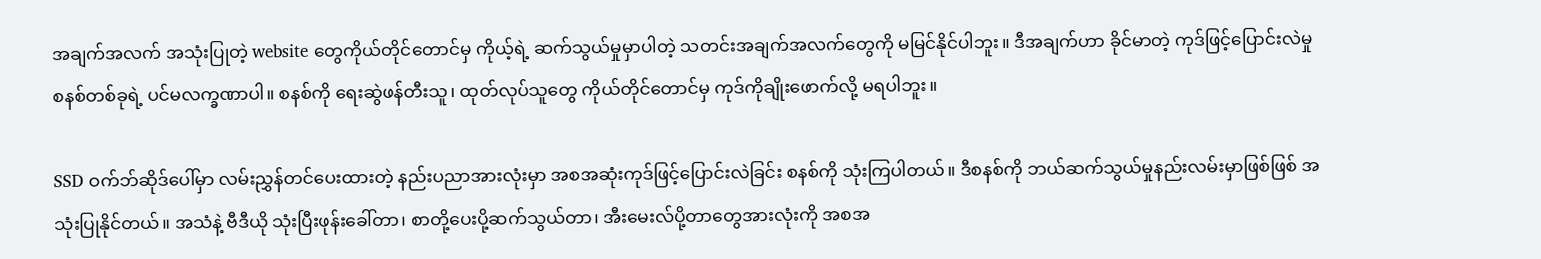အချက်အလက် အသုံးပြုတဲ့ website တွေကိုယ်တိုင်တောင်မှ ကိုယ့်ရဲ့ ဆက်သွယ်မှုမှာပါတဲ့ သတင်းအချက်အလက်တွေကို မမြင်နိုင်ပါဘူး။ ဒီအချက်ဟာ ခိုင်မာတဲ့ ကုဒ်ဖြင့်ပြောင်းလဲမှု စနစ်တစ်ခုရဲ့ ပင်မလက္ခဏာပါ။ စနစ်ကို ရေးဆွဲဖန်တီးသူ၊ ထုတ်လုပ်သူတွေ ကိုယ်တိုင်တောင်မှ ကုဒ်ကိုချိုးဖောက်လို့ မရပါဘူး။

SSD ဝက်ဘ်ဆိုဒ်ပေါ်မှာ လမ်းညွှန်တင်ပေးထားတဲ့ နည်းပညာအားလုံးမှာ အစအဆုံးကုဒ်ဖြင့်ပြောင်းလဲခြင်း စနစ်ကို သုံးကြပါတယ်။ ဒီစနစ်ကို ဘယ်ဆက်သွယ်မှုနည်းလမ်းမှာဖြစ်ဖြစ် အသုံးပြုနိုင်တယ်။ အသံနဲ့ ဗီဒီယို သုံးပြီးဖုန်းခေါ်တာ၊ စာတို့ပေးပို့ဆက်သွယ်တာ၊ အီးမေးလ်ပို့တာတွေအားလုံးကို အစအ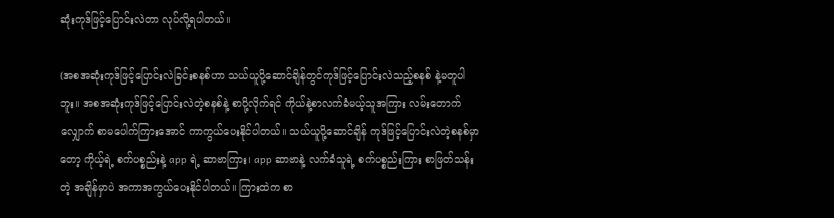ဆုံးကုဒ်ဖြင့်ပြောင်းလဲတာ လုပ်လို့ရပါတယ်။

(အစအဆုံးကုဒ်ဖြင့်ပြောင်းလဲခြင်းစနစ်ဟာ သယ်ယူပို့ဆောင်ချိန်တွင်ကုဒ်ဖြင့်ပြောင်းလဲသည့်စနစ် နဲ့မတူပါဘူး။ အစအဆုံးကုဒ်ဖြင့်ပြောင်းလဲတဲ့စနစ်နဲ့ စာပို့လိုက်ရင် ကိုယ်နဲ့စာလက်ခံမယ့်သူအကြား လမ်းတောက်လျှောက် စာမပေါက်ကြားအောင် ကာကွယ်ပေးနိုင်ပါတယ်။ သယ်ယူပို့ဆောင်ချိန် ကုဒ်ဖြင့်ပြောင်းလဲတဲ့စနစ်မှာတော့ ကိုယ့်ရဲ့ စက်ပစ္စည်းနဲ့ app ရဲ့ ဆာဗာကြား၊ app ဆာဗာနဲ့ လက်ခံသူရဲ့ စက်ပစ္စည်းကြား စာဖြတ်သန်းတဲ့ အချိန်မှာပဲ အကာအကွယ်ပေးနိုင်ပါတယ်။ ကြားထဲက စာ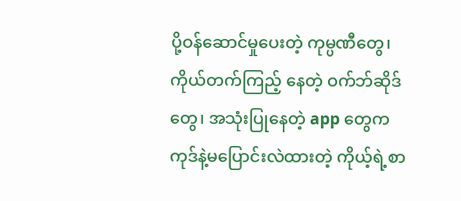ပို့ဝန်ဆောင်မှုပေးတဲ့ ကုမ္ပဏီတွေ၊ ကိုယ်တက်ကြည့် နေတဲ့ ဝက်ဘ်ဆိုဒ်တွေ၊ အသုံးပြုနေတဲ့ app တွေက ကုဒ်နဲ့မပြောင်းလဲထားတဲ့ ကိုယ့်ရဲ့စာ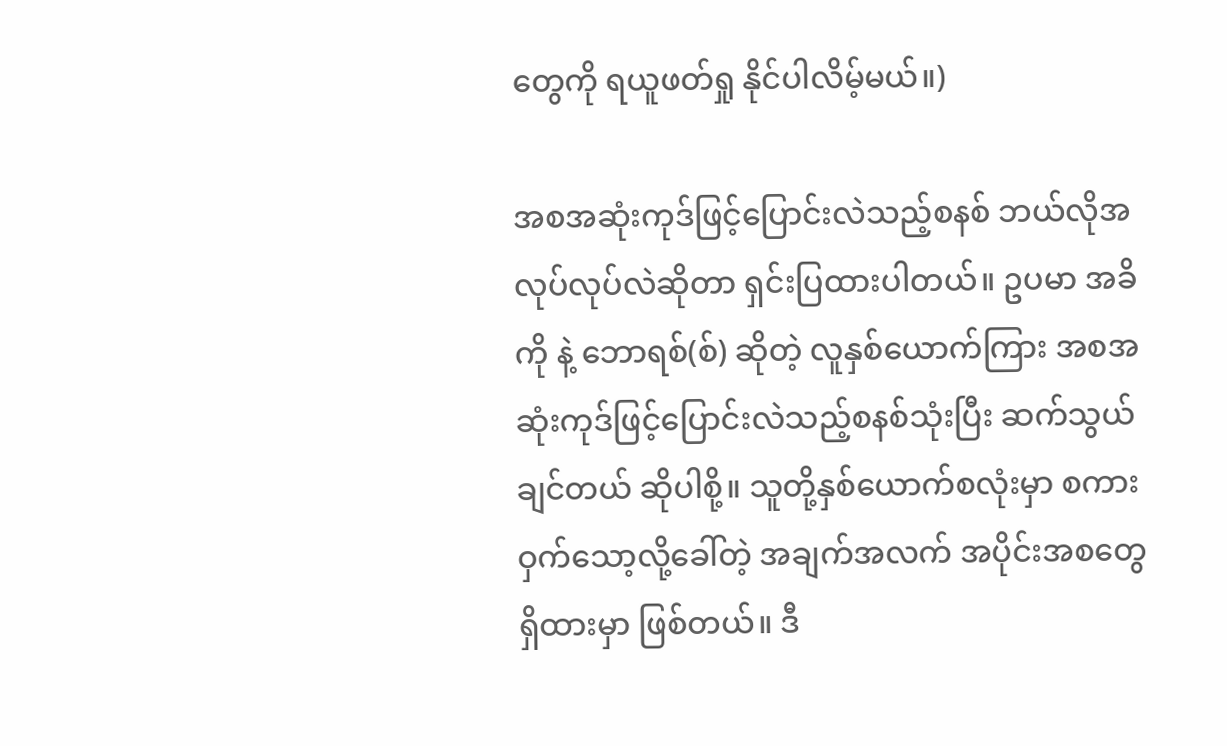တွေကို ရယူဖတ်ရှု နိုင်ပါလိမ့်မယ်။)

အစအဆုံးကုဒ်ဖြင့်ပြောင်းလဲသည့်စနစ် ဘယ်လိုအလုပ်လုပ်လဲဆိုတာ ရှင်းပြထားပါတယ်။ ဥပမာ အခိကို နဲ့ ဘောရစ်(စ်) ဆိုတဲ့ လူနှစ်ယောက်ကြား အစအဆုံးကုဒ်ဖြင့်ပြောင်းလဲသည့်စနစ်သုံးပြီး ဆက်သွယ်ချင်တယ် ဆိုပါစို့။ သူတို့နှစ်ယောက်စလုံးမှာ စကားဝှက်သော့လို့ခေါ်တဲ့ အချက်အလက် အပိုင်းအစတွေ ရှိထားမှာ ဖြစ်တယ်။ ဒီ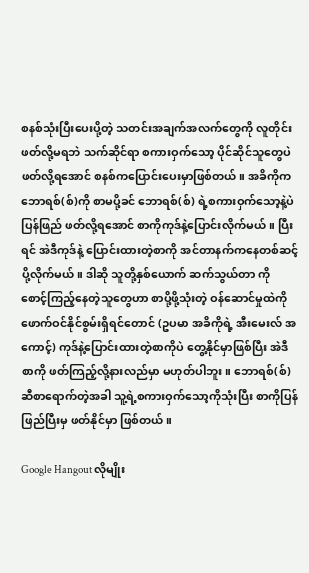စနစ်သုံးပြီးပေးပို့တဲ့ သတင်းအချက်အလက်တွေကို လူတိုင်းဖတ်လို့မရဘဲ သက်ဆိုင်ရာ စကားဝှက်သော့ ပိုင်ဆိုင်သူတွေပဲ ဖတ်လို့ရအောင် စနစ်ကပြောင်းပေးမှာဖြစ်တယ်။ အခိကိုက ဘောရစ်(စ်)ကို စာမပို့ခင် ဘောရစ်(စ်) ရဲ့စကားဝှက်သော့နဲ့ပဲ ပြန်ဖြည် ဖတ်လို့ရအောင် စာကိုကုဒ်နဲ့ပြောင်းလိုက်မယ်။ ပြီးရင် အဲဒီကုဒ်နဲ့ ပြောင်းထားတဲ့စာကို အင်တာနက်ကနေတစ်ဆင့် ပို့လိုက်မယ်။ ဒါဆို သူတို့နှစ်ယောက် ဆက်သွယ်တာ ကို စောင့်ကြည့်နေတဲ့သူတွေဟာ စာပို့ဖို့သုံးတဲ့ ဝန်ဆောင်မှုထဲကို ဖောက်ဝင်နိုင်စွမ်းရှိရင်တောင် (ဥပမာ အခိကိုရဲ့ အီးမေးလ် အကောင့်) ကုဒ်နဲ့ပြောင်းထားတဲ့စာကိုပဲ တွေ့နိုင်မှာဖြစ်ပြီး အဲဒီစာကို ဖတ်ကြည့်လို့နားလည်မှာ မဟုတ်ပါဘူး။ ဘောရစ်(စ်) ဆီစာရောက်တဲ့အခါ သူ့ရဲ့စကားဝှက်သော့ကိုသုံးပြီး စာကိုပြန်ဖြည်ပြီးမှ ဖတ်နိုင်မှာ ဖြစ်တယ်။

Google Hangout လိုမျိုး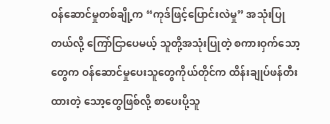ဝန်ဆောင်မှုတစ်ချို့က “ကုဒ်ဖြင့်ပြောင်းလဲမှု” အသုံးပြုတယ်လို့ ကြော်ငြာပေမယ့် သူတို့အသုံးပြုတဲ့ စကားဝှက်သော့တွေက ဝန်ဆောင်မှုပေးသူတွေကိုယ်တိုင်က ထိန်းချုပ်ဖန်တီးထားတဲ့ သော့တွေဖြစ်လို့ စာပေးပို့သူ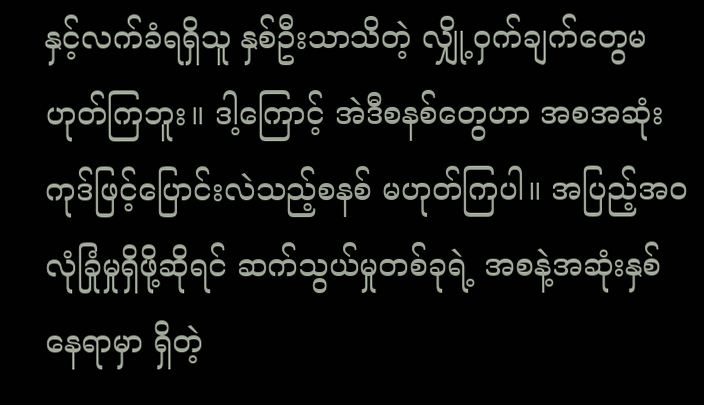နှင့်လက်ခံရရှိသူ နှစ်ဦးသာသိတဲ့ လျှို့ဝှက်ချက်တွေမဟုတ်ကြဘူး။ ဒါ့ကြောင့် အဲဒီစနစ်တွေဟာ အစအဆုံးကုဒ်ဖြင့်ပြောင်းလဲသည့်စနစ် မဟုတ်ကြပါ။ အပြည့်အဝလုံခြုံမှုရှိဖို့ဆိုရင် ဆက်သွယ်မှုတစ်ခုရဲ့ အစနဲ့အဆုံးနှစ်နေရာမှာ ရှိတဲ့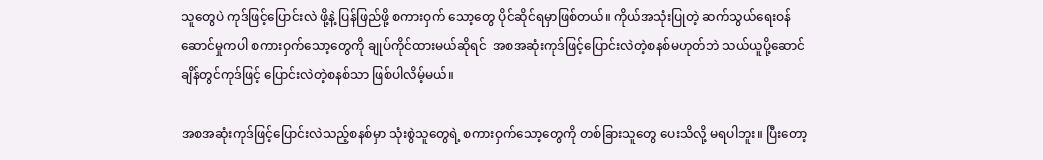သူတွေပဲ ကုဒ်ဖြင့်ပြောင်းလဲ ဖို့နဲ့ ပြန်ဖြည်ဖို့ စကားဝှက် သော့တွေ ပိုင်ဆိုင်ရမှာဖြစ်တယ်။ ကိုယ်အသုံးပြုတဲ့ ဆက်သွယ်ရေးဝန်ဆောင်မှုကပါ စကားဝှက်သော့တွေကို ချုပ်ကိုင်ထားမယ်ဆိုရင်  အစအဆုံးကုဒ်ဖြင့်ပြောင်းလဲတဲ့စနစ်မဟုတ်ဘဲ သယ်ယူပို့ဆောင်ချိန်တွင်ကုဒ်ဖြင့် ပြောင်းလဲတဲ့စနစ်သာ ဖြစ်ပါလိမ့်မယ်။

အစအဆုံးကုဒ်ဖြင့်ပြောင်းလဲသည့်စနစ်မှာ သုံးစွဲသူတွေရဲ့ စကားဝှက်သော့တွေကို တစ်ခြားသူတွေ ပေးသိလို့ မရပါဘူး။ ပြီးတော့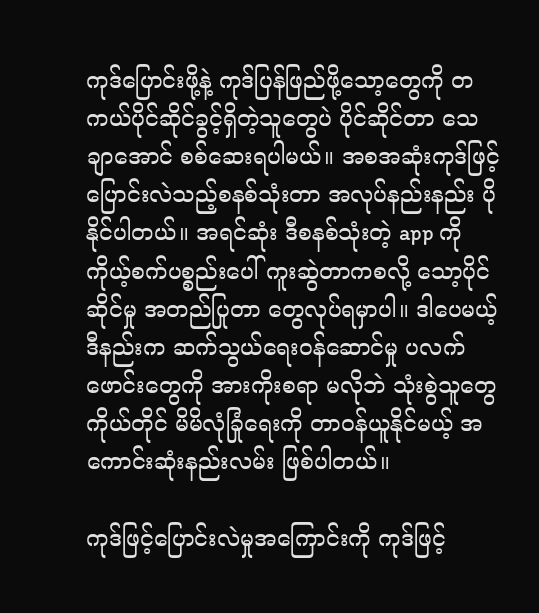ကုဒ်ပြောင်းဖို့နဲ့ ကုဒ်ပြန်ဖြည်ဖို့သော့တွေကို တကယ်ပိုင်ဆိုင်ခွင့်ရှိတဲ့သူတွေပဲ ပိုင်ဆိုင်တာ သေချာအောင် စစ်ဆေးရပါမယ်။ အစအဆုံးကုဒ်ဖြင့်ပြောင်းလဲသည့်စနစ်သုံးတာ အလုပ်နည်းနည်း ပိုနိုင်ပါတယ်။ အရင်ဆုံး ဒီစနစ်သုံးတဲ့ app ကို ကိုယ့်စက်ပစ္စည်းပေါ် ကူးဆွဲတာကစလို့ သော့ပိုင်ဆိုင်မှု အတည်ပြုတာ တွေလုပ်ရမှာပါ။ ဒါပေမယ့် ဒီနည်းက ဆက်သွယ်ရေးဝန်ဆောင်မှု ပလက်ဖောင်းတွေကို အားကိုးစရာ မလိုဘဲ သုံးစွဲသူတွေ ကိုယ်တိုင် မိမိလုံခြုံရေးကို တာဝန်ယူနိုင်မယ့် အကောင်းဆုံးနည်းလမ်း ဖြစ်ပါတယ်။

ကုဒ်ဖြင့်ပြောင်းလဲမှုအကြောင်းကို ကုဒ်ဖြင့်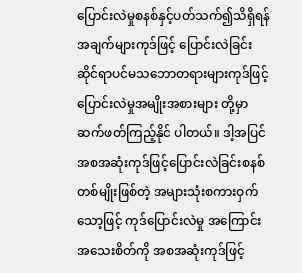ပြောင်းလဲမှုစနစ်နှင့်ပတ်သက်၍သိရှိရန်အချက်များကုဒ်ဖြင့် ပြောင်းလဲခြင်းဆိုင်ရာပင်မသဘောတရားများကုဒ်ဖြင့်ပြောင်းလဲမှုအမျိုးအစားများ တို့မှာ ဆက်ဖတ်ကြည့်နိုင် ပါတယ်။ ဒါ့အပြင် အစအဆုံးကုဒ်ဖြင့်ပြောင်းလဲခြင်းစနစ်တစ်မျိုးဖြစ်တဲ့ အများသုံးစကားဝှက်သော့ဖြင့် ကုဒ်ပြောင်းလဲမှု အကြောင်းအသေးစိတ်ကို အစအဆုံးကုဒ်ဖြင့်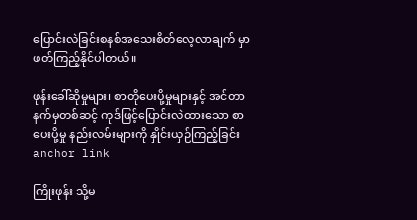ပြောင်းလဲခြင်းစနစ်အသေးစိတ်လေ့လာချက် မှာဖတ်ကြည့်နိုင်ပါတယ်။

ဖုန်းခေါ်ဆိုမှုများ၊ စာတိုပေးပို့မှုများနှင့် အင်တာနက်မှတစ်ဆင့် ကုဒ်ဖြင့်ပြောင်းလဲထားသော စာပေးပို့မှု နည်းလမ်းများကို နှိုင်းယှဉ်ကြည့်ခြင်း anchor link

ကြိုးဖုန်း သို့မ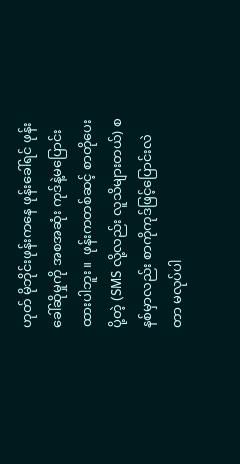ဟုတ် မိုဘိုင်းဖုန်းကနေ ဖုန်းခေါ်ရင် ဖုန်းခေါ်ဆိုမှုကို အစအဆုံး ကုဒ်နဲ့မပြောင်းထားပါဘူး။  ဖုန်းကတစ်ဆင့် စာတိုပေးပို့တဲ့ (SMS လို့လည်း လူသိများတယ်) စနစ်မှာလည်း စာကိုကုဒ်ဖြင့်ပြောင်းလဲတာ မလုပ်ပါ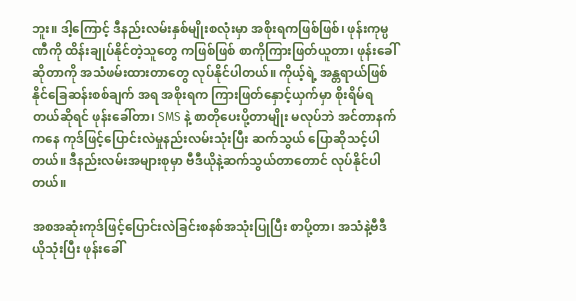ဘူး။ ဒါ့ကြောင့် ဒီနည်းလမ်းနှစ်မျိုးစလုံးမှာ အစိုးရကဖြစ်ဖြစ်၊ ဖုန်းကုမ္ပဏီကို ထိန်းချုပ်နိုင်တဲ့သူတွေ ကဖြစ်ဖြစ် စာကိုကြားဖြတ်ယူတာ၊ ဖုန်းခေါ်ဆိုတာကို အသံဖမ်းထားတာတွေ လုပ်နိုင်ပါတယ်။ ကိုယ့်ရဲ့ အန္တရာယ်ဖြစ်နိုင်ခြေဆန်းစစ်ချက် အရ အစိုးရက ကြားဖြတ်နှောင့်ယှက်မှာ စိုးရိမ်ရတယ်ဆိုရင် ဖုန်းခေါ်တာ၊ SMS နဲ့ စာတိုပေးပို့တာမျိုး မလုပ်ဘဲ အင်တာနက်ကနေ ကုဒ်ဖြင့်ပြောင်းလဲမှုနည်းလမ်းသုံးပြီး ဆက်သွယ် ပြောဆိုသင့်ပါတယ်။ ဒီနည်းလမ်းအများစုမှာ ဗီဒီယိုနဲ့ဆက်သွယ်တာတောင် လုပ်နိုင်ပါတယ်။

အစအဆုံးကုဒ်ဖြင့်ပြောင်းလဲခြင်းစနစ်အသုံးပြုပြီး စာပို့တာ၊ အသံနဲ့ဗီဒီယိုသုံးပြီး ဖုန်းခေါ်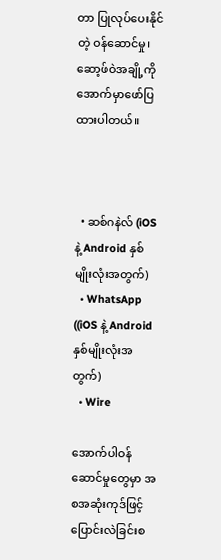တာ ပြုလုပ်ပေးနိုင်တဲ့ ဝန်ဆောင်မှု၊ ဆော့ဖ်ဝဲအချို့ကို အောက်မှာဖော်ပြထားပါတယ်။



  • ဆစ်ဂနဲလ် (iOS နဲ့ Android နှစ်မျိုးလုံးအတွက်)
  • WhatsApp ((iOS နဲ့ Android နှစ်မျိုးလုံးအတွက်)
  • Wire

အောက်ပါဝန်ဆောင်မှုတွေမှာ အစအဆုံးကုဒ်ဖြင့်ပြောင်းလဲခြင်းစ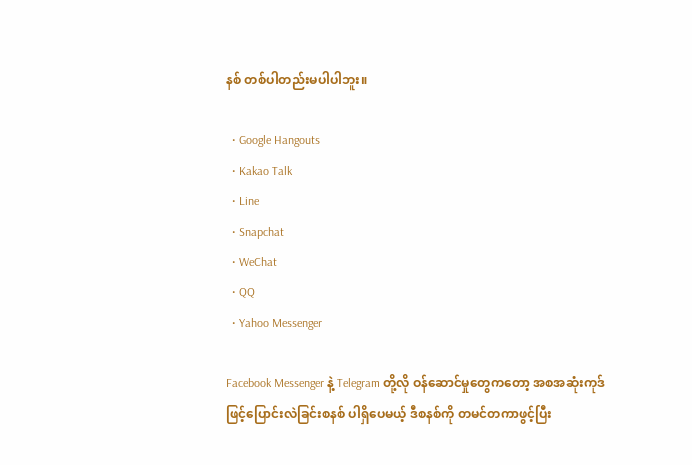နစ် တစ်ပါတည်းမပါပါဘူး။

  • Google Hangouts
  • Kakao Talk
  • Line
  • Snapchat
  • WeChat
  • QQ
  • Yahoo Messenger

Facebook Messenger နဲ့ Telegram တို့လို ဝန်ဆောင်မှုတွေကတော့ အစအဆုံးကုဒ်ဖြင့်ပြောင်းလဲခြင်းစနစ် ပါရှိပေမယ့် ဒီစနစ်ကို တမင်တကာဖွင့်ပြီး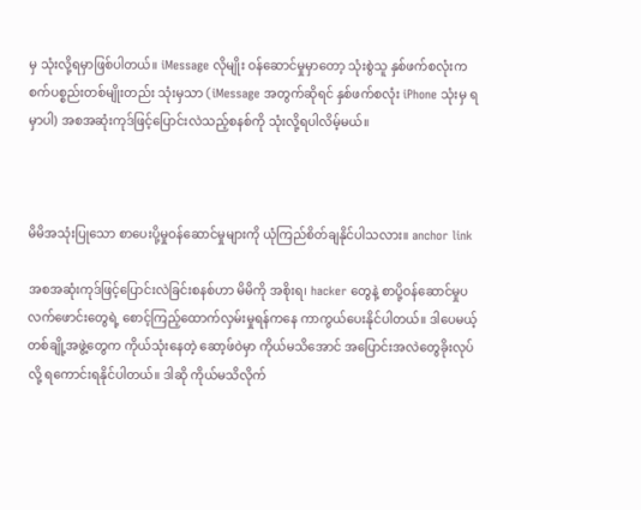မှ သုံးလို့ရမှာဖြစ်ပါတယ်။ iMessage လိုမျိုး ဝန်ဆောင်မှုမှာတော့ သုံးစွဲသူ နှစ်ဖက်စလုံးက စက်ပစ္စည်းတစ်မျိုးတည်း သုံးမှသာ (iMessage အတွက်ဆိုရင် နှစ်ဖက်စလုံး iPhone သုံးမှ ရမှာပါ) အစအဆုံးကုဒ်ဖြင့်ပြောင်းလဲသည့်စနစ်ကို သုံးလို့ရပါလိမ့်မယ်။



မိမိအသုံးပြုသော စာပေးပို့မှုဝန်ဆောင်မှုများကို ယုံကြည်စိတ်ချနိုင်ပါသလား။ anchor link

အစအဆုံးကုဒ်ဖြင့်ပြောင်းလဲခြင်းစနစ်ဟာ မိမိကို အစိုးရ၊ hacker တွေနဲ့ စာပို့ဝန်ဆောင်မှုပလက်ဖောင်းတွေရဲ့ စောင့်ကြည့်ထောက်လှမ်းမှုရန်ကနေ ကာကွယ်ပေးနိုင်ပါတယ်။ ဒါပေမယ့် တစ်ချို့အဖွဲ့တွေက ကိုယ်သုံးနေတဲ့ ဆော့ဖ်ဝဲမှာ ကိုယ်မသိအောင် အပြောင်းအလဲတွေခိုးလုပ်လို့ ရကောင်းရနိုင်ပါတယ်။ ဒါဆို ကိုယ်မသိလိုက်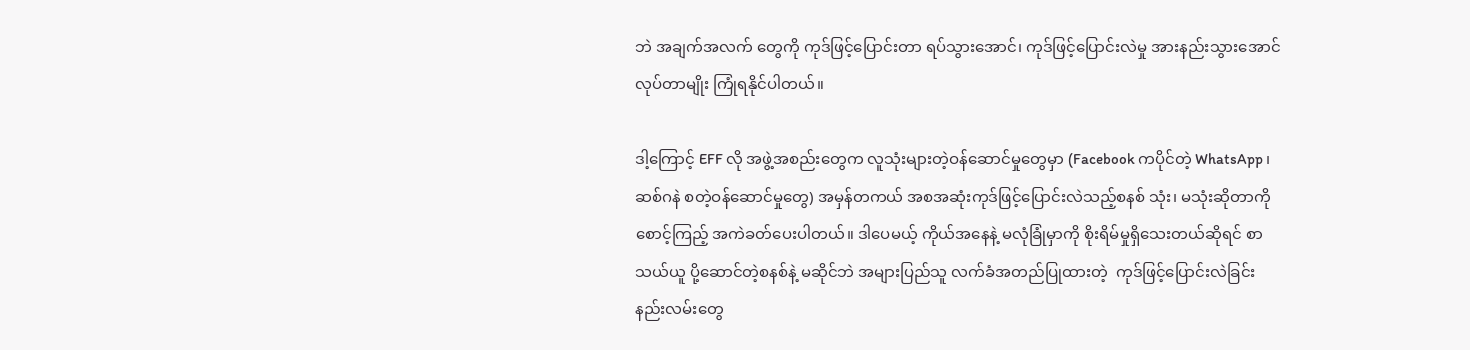ဘဲ အချက်အလက် တွေကို ကုဒ်ဖြင့်ပြောင်းတာ ရပ်သွားအောင်၊ ကုဒ်ဖြင့်ပြောင်းလဲမှု အားနည်းသွားအောင် လုပ်တာမျိုး ကြုံရနိုင်ပါတယ်။

ဒါ့ကြောင့် EFF လို အဖွဲ့အစည်းတွေက လူသုံးများတဲ့ဝန်ဆောင်မှုတွေမှာ (Facebook ကပိုင်တဲ့ WhatsApp ၊ ဆစ်ဂနဲ စတဲ့ဝန်ဆောင်မှုတွေ) အမှန်တကယ် အစအဆုံးကုဒ်ဖြင့်ပြောင်းလဲသည့်စနစ် သုံး၊ မသုံးဆိုတာကို စောင့်ကြည့် အကဲခတ်ပေးပါတယ်။ ဒါပေမယ့် ကိုယ်အနေနဲ့ မလုံခြုံမှာကို စိုးရိမ်မှုရှိသေးတယ်ဆိုရင် စာသယ်ယူ ပို့ဆောင်တဲ့စနစ်နဲ့ မဆိုင်ဘဲ အများပြည်သူ လက်ခံအတည်ပြုထားတဲ့  ကုဒ်ဖြင့်ပြောင်းလဲခြင်း နည်းလမ်းတွေ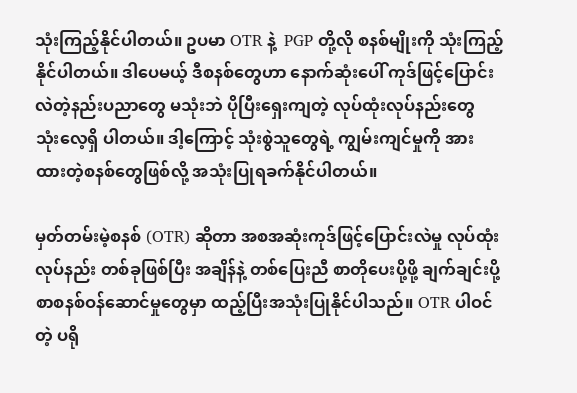သုံးကြည့်နိုင်ပါတယ်။ ဥပမာ OTR နဲ့  PGP တို့လို စနစ်မျိုးကို သုံးကြည့်နိုင်ပါတယ်။ ဒါပေမယ့် ဒီစနစ်တွေဟာ နောက်ဆုံးပေါ် ကုဒ်ဖြင့်ပြောင်းလဲတဲ့နည်းပညာတွေ မသုံးဘဲ ပိုပြီးရှေးကျတဲ့ လုပ်ထုံးလုပ်နည်းတွေ သုံးလေ့ရှိ ပါတယ်။ ဒါ့ကြောင့် သုံးစွဲသူတွေရဲ့ ကျွမ်းကျင်မှုကို အားထားတဲ့စနစ်တွေဖြစ်လို့ အသုံးပြုရခက်နိုင်ပါတယ်။

မှတ်တမ်းမဲ့စနစ် (OTR) ဆိုတာ အစအဆုံးကုဒ်ဖြင့်ပြောင်းလဲမှု လုပ်ထုံးလုပ်နည်း တစ်ခုဖြစ်ပြီး အချိန်နဲ့ တစ်ပြေးညီ စာတိုပေးပို့ဖို့ ချက်ချင်းပို့ စာစနစ်ဝန်ဆောင်မှုတွေမှာ ထည့်ပြီးအသုံးပြုနိုင်ပါသည်။ OTR ပါဝင်တဲ့ ပရို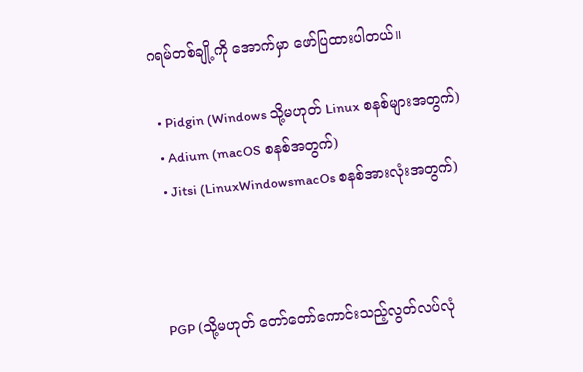ဂရမ်တစ်ချို့ကို အောက်မှာ ဖော်ပြထားပါတယ်။

  • Pidgin (Windows သို့မဟုတ် Linux စနစ်များအတွက်)
  • Adium (macOS စနစ်အတွက်)
  • Jitsi (LinuxWindowsmacOs စနစ်အားလုံးအတွက်)



PGP (သို့မဟုတ် တော်တော်ကောင်းသည့်လွတ်လပ်လုံ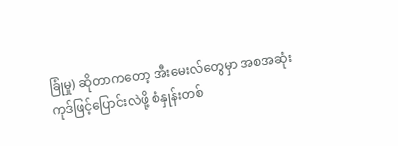ခြုံမှု) ဆိုတာကတော့ အီးမေးလ်တွေမှာ အစအဆုံး ကုဒ်ဖြင့်ပြောင်းလဲဖို့ စံနှုန်းတစ်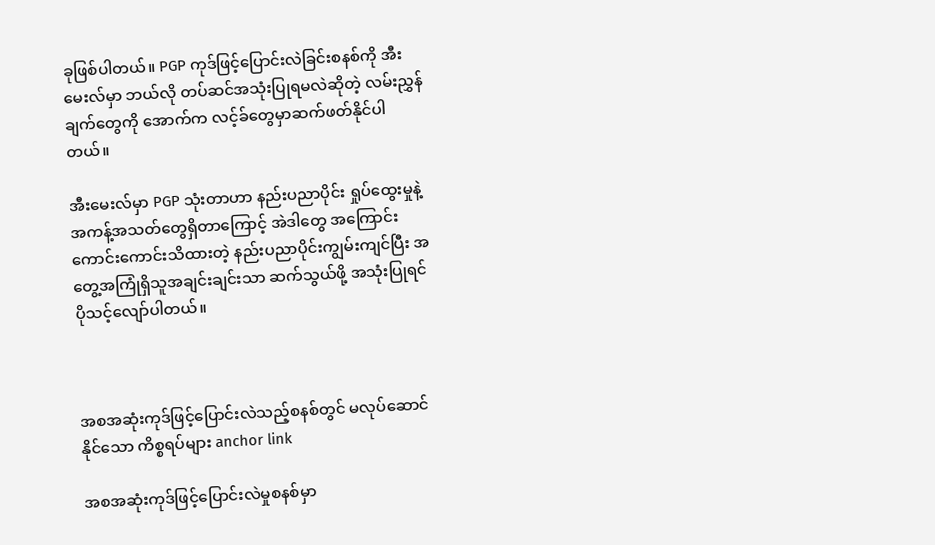ခုဖြစ်ပါတယ်။ PGP ကုဒ်ဖြင့်ပြောင်းလဲခြင်းစနစ်ကို အီးမေးလ်မှာ ဘယ်လို တပ်ဆင်အသုံးပြုရမလဲဆိုတဲ့ လမ်းညွှန်ချက်တွေကို အောက်က လင့်ခ်တွေမှာဆက်ဖတ်နိုင်ပါတယ်။

အီးမေးလ်မှာ PGP သုံးတာဟာ နည်းပညာပိုင်း ရှုပ်ထွေးမှုနဲ့ အကန့်အသတ်တွေရှိတာကြောင့် အဲဒါတွေ အကြောင်း ကောင်းကောင်းသိထားတဲ့ နည်းပညာပိုင်းကျွမ်းကျင်ပြီး အတွေ့အကြုံရှိသူအချင်းချင်းသာ ဆက်သွယ်ဖို့ အသုံးပြုရင် ပိုသင့်လျော်ပါတယ်။



အစအဆုံးကုဒ်ဖြင့်ပြောင်းလဲသည့်စနစ်တွင် မလုပ်ဆောင်နိုင်သော ကိစ္စရပ်များ anchor link

အစအဆုံးကုဒ်ဖြင့်ပြောင်းလဲမှုစနစ်မှာ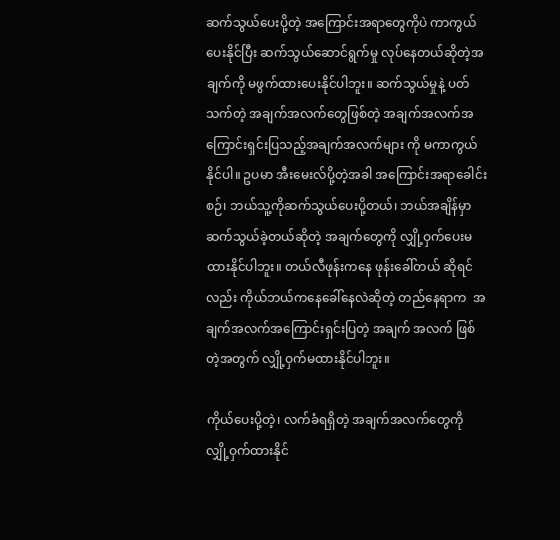ဆက်သွယ်ပေးပို့တဲ့ အကြောင်းအရာတွေကိုပဲ ကာကွယ်ပေးနိုင်ပြီး ဆက်သွယ်ဆောင်ရွက်မှု လုပ်နေတယ်ဆိုတဲ့အချက်ကို မဖွက်ထားပေးနိုင်ပါဘူး။ ဆက်သွယ်မှုနဲ့ ပတ်သက်တဲ့ အချက်အလက်တွေဖြစ်တဲ့ အချက်အလက်အကြောင်းရှင်းပြသည့်အချက်အလက်များ ကို မကာကွယ်နိုင်ပါ။ ဥပမာ အီးမေးလ်ပို့တဲ့အခါ အကြောင်းအရာခေါင်းစဉ်၊ ဘယ်သူ့ကိုဆက်သွယ်ပေးပို့တယ်၊ ဘယ်အချိန်မှာ ဆက်သွယ်ခဲ့တယ်ဆိုတဲ့ အချက်တွေကို လျှို့ဝှက်ပေးမထားနိုင်ပါဘူး။ တယ်လီဖုန်းကနေ ဖုန်းခေါ်တယ် ဆိုရင်လည်း ကိုယ်ဘယ်ကနေခေါ်နေလဲဆိုတဲ့ တည်နေရာက  အချက်အလက်အကြောင်းရှင်းပြတဲ့ အချက် အလက် ဖြစ်တဲ့အတွက် လျှို့ဝှက်မထားနိုင်ပါဘူး။

ကိုယ်ပေးပို့တဲ့၊ လက်ခံရရှိတဲ့ အချက်အလက်တွေကို လျှို့ဝှက်ထားနိုင်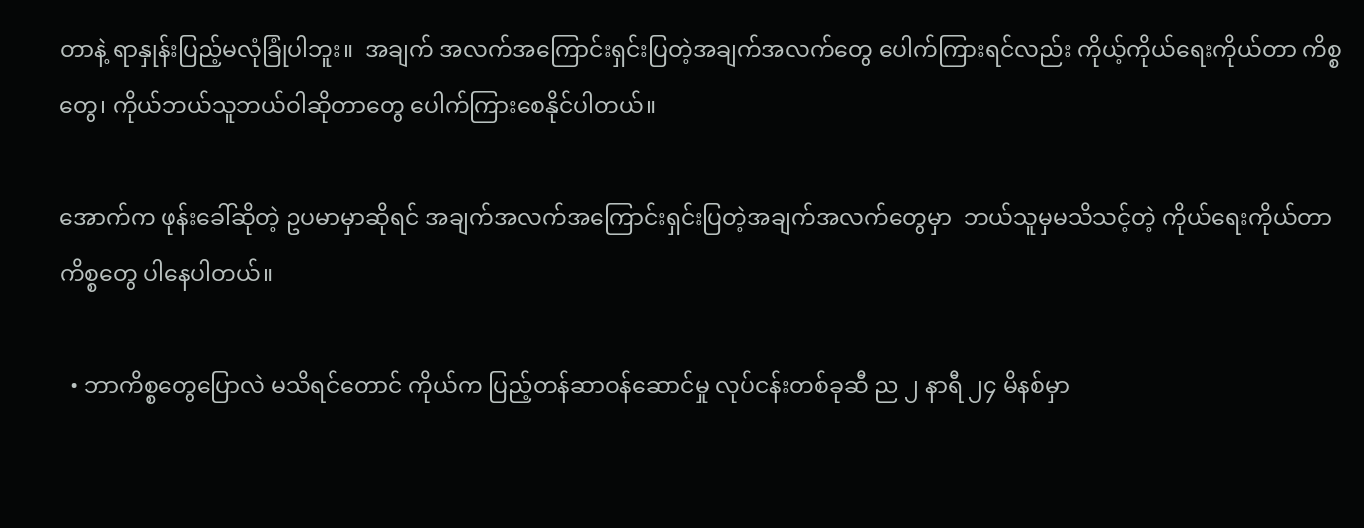တာနဲ့ ရာနှုန်းပြည့်မလုံခြုံပါဘူး။  အချက် အလက်အကြောင်းရှင်းပြတဲ့အချက်အလက်တွေ ပေါက်ကြားရင်လည်း ကိုယ့်ကိုယ်ရေးကိုယ်တာ ကိစ္စတွေ၊ ကိုယ်ဘယ်သူဘယ်ဝါဆိုတာတွေ ပေါက်ကြားစေနိုင်ပါတယ်။

အောက်က ဖုန်းခေါ်ဆိုတဲ့ ဥပမာမှာဆိုရင် အချက်အလက်အကြောင်းရှင်းပြတဲ့အချက်အလက်တွေမှာ  ဘယ်သူမှမသိသင့်တဲ့ ကိုယ်ရေးကိုယ်တာကိစ္စတွေ ပါနေပါတယ်။

  • ဘာကိစ္စတွေပြောလဲ မသိရင်တောင် ကိုယ်က ပြည့်တန်ဆာဝန်ဆောင်မှု လုပ်ငန်းတစ်ခုဆီ ည ၂ နာရီ ၂၄ မိနစ်မှာ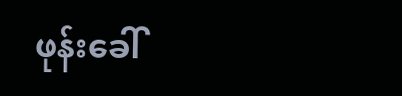ဖုန်းခေါ်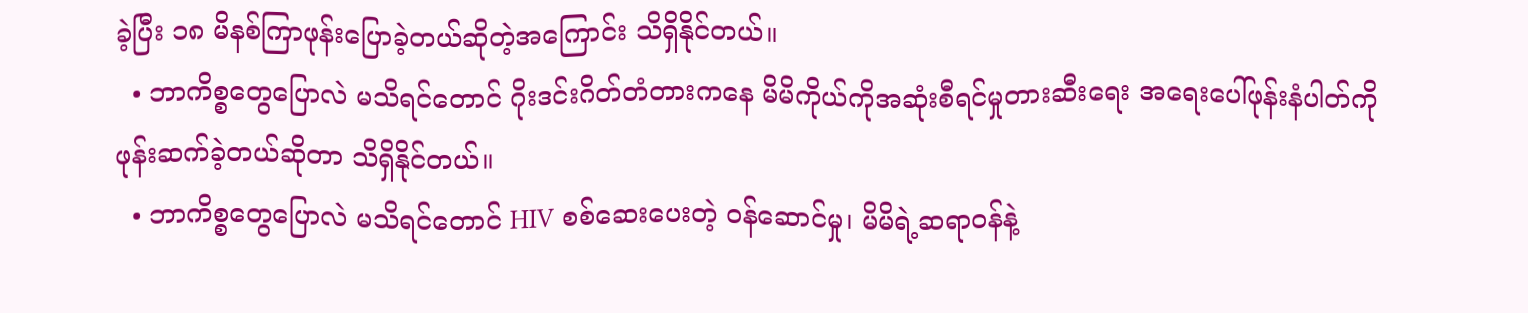ခဲ့ပြီး ၁၈ မိနစ်ကြာဖုန်းပြောခဲ့တယ်ဆိုတဲ့အကြောင်း သိရှိနိုင်တယ်။
  • ဘာကိစ္စတွေပြောလဲ မသိရင်တောင် ဂိုးဒင်းဂိတ်တံတားကနေ မိမိကိုယ်ကိုအဆုံးစီရင်မှုတားဆီးရေး အရေးပေါ်ဖုန်းနံပါတ်ကို ဖုန်းဆက်ခဲ့တယ်ဆိုတာ သိရှိနိုင်တယ်။
  • ဘာကိစ္စတွေပြောလဲ မသိရင်တောင် HIV စစ်ဆေးပေးတဲ့ ဝန်ဆောင်မှု၊ မိမိရဲ့ဆရာဝန်နဲ့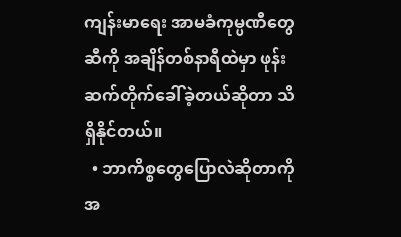ကျန်းမာရေး အာမခံကုမ္ပဏီတွေဆီကို အချိန်တစ်နာရီထဲမှာ ဖုန်းဆက်တိုက်ခေါ်ခဲ့တယ်ဆိုတာ သိရှိနိုင်တယ်။
  • ဘာကိစ္စတွေပြောလဲဆိုတာကို အ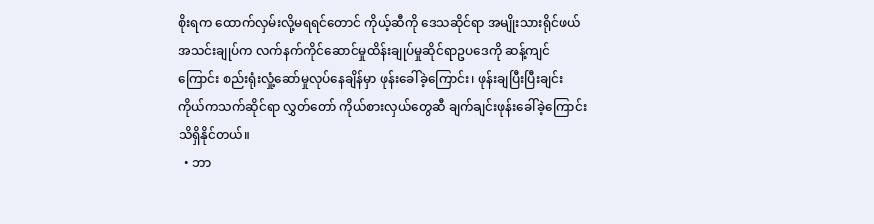စိုးရက ထောက်လှမ်းလို့မရရင်တောင် ကိုယ့်ဆီကို ဒေသဆိုင်ရာ အမျိုးသားရိုင်ဖယ်အသင်းချုပ်က လက်နက်ကိုင်ဆောင်မှုထိန်းချုပ်မှုဆိုင်ရာဥပဒေကို ဆန့်ကျင်ကြောင်း စည်းရုံးလှုံ့ဆော်မှုလုပ်နေချိန်မှာ ဖုန်းခေါ်ခဲ့ကြောင်း၊ ဖုန်းချပြီးပြီးချင်း ကိုယ်ကသက်ဆိုင်ရာ လွှတ်တော် ကိုယ်စားလှယ်တွေဆီ ချက်ချင်းဖုန်းခေါ်ခဲ့ကြောင်း သိရှိနိုင်တယ်။
  • ဘာ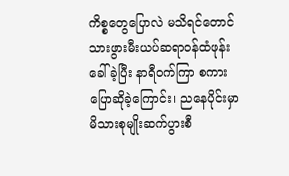ကိစ္စတွေပြောလဲ မသိရင်တောင် သားဖွားမီးယပ်ဆရာဝန်ထံဖုန်းခေါ်ခဲ့ပြီး နာရီဝက်ကြာ စကားပြောဆိုခဲ့ကြောင်း၊ ညနေပိုင်းမှာ မိသားစုမျိုးဆက်ပွားစီ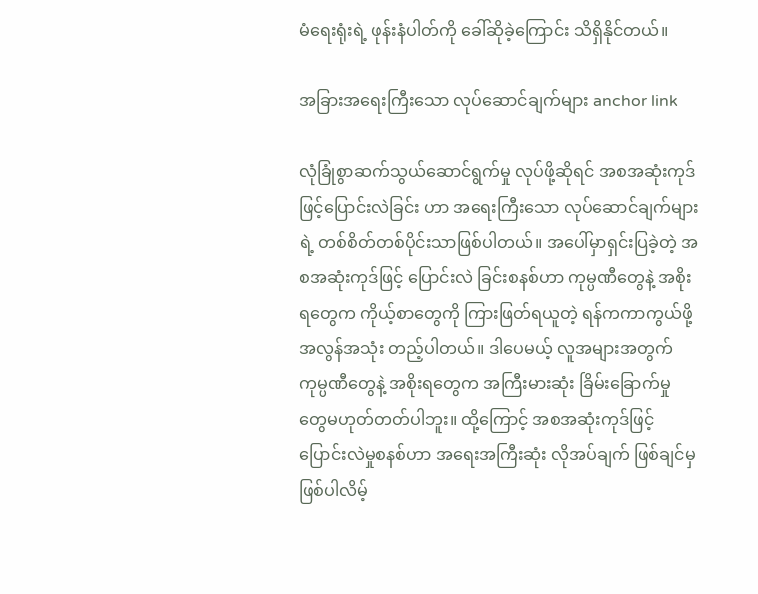မံရေးရုံးရဲ့ ဖုန်းနံပါတ်ကို ခေါ်ဆိုခဲ့ကြောင်း သိရှိနိုင်တယ်။

အခြားအရေးကြီးသော လုပ်ဆောင်ချက်များ anchor link

လုံခြုံစွာဆက်သွယ်ဆောင်ရွက်မှု လုပ်ဖို့ဆိုရင် အစအဆုံးကုဒ်ဖြင့်ပြောင်းလဲခြင်း ဟာ အရေးကြီးသော လုပ်ဆောင်ချက်များ ရဲ့ တစ်စိတ်တစ်ပိုင်းသာဖြစ်ပါတယ်။ အပေါ်မှာရှင်းပြခဲ့တဲ့ အစအဆုံးကုဒ်ဖြင့် ပြောင်းလဲ ခြင်းစနစ်ဟာ ကုမ္ပဏီတွေနဲ့ အစိုးရတွေက ကိုယ့်စာတွေကို ကြားဖြတ်ရယူတဲ့ ရန်ကကာကွယ်ဖို့ အလွန်အသုံး တည့်ပါတယ်။ ဒါပေမယ့် လူအများအတွက် ကုမ္ပဏီတွေနဲ့ အစိုးရတွေက အကြီးမားဆုံး ခြိမ်းခြောက်မှု တွေမဟုတ်တတ်ပါဘူး။ ထို့ကြောင့် အစအဆုံးကုဒ်ဖြင့်ပြောင်းလဲမှုစနစ်ဟာ အရေးအကြီးဆုံး လိုအပ်ချက် ဖြစ်ချင်မှ ဖြစ်ပါလိမ့်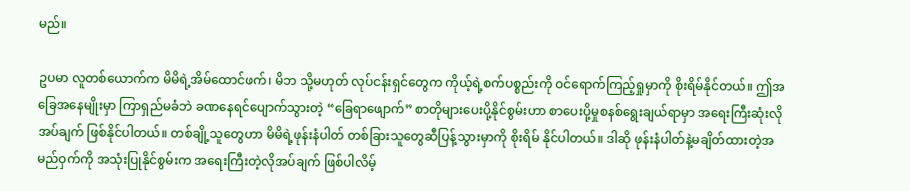မည်။

ဥပမာ လူတစ်ယောက်က မိမိရဲ့အိမ်ထောင်ဖက်၊ မိဘ သို့မဟုတ် လုပ်ငန်းရှင်တွေက ကိုယ့်ရဲ့စက်ပစ္စည်းကို ဝင်ရောက်ကြည့်ရှုမှာကို စိုးရိမ်နိုင်တယ်။ ဤအခြေအနေမျိုးမှာ ကြာရှည်မခံဘဲ ခဏနေရင်ပျောက်သွားတဲ့ “ခြေရာဖျောက်” စာတိုများပေးပို့နိုင်စွမ်းဟာ စာပေးပို့မှုစနစ်ရွေးချယ်ရာမှာ အရေးကြီးဆုံးလိုအပ်ချက် ဖြစ်နိုင်ပါတယ်။ တစ်ချို့သူတွေဟာ မိမိရဲ့ဖုန်းနံပါတ် တစ်ခြားသူတွေဆီပြန့်သွားမှာကို စိုးရိမ် နိုင်ပါတယ်။ ဒါဆို ဖုန်းနံပါတ်နဲ့မချိတ်ထားတဲ့အမည်ဝှက်ကို အသုံးပြုနိုင်စွမ်းက အရေးကြီးတဲ့လိုအပ်ချက် ဖြစ်ပါလိမ့်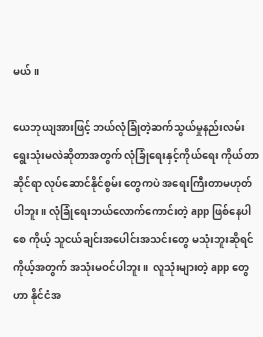မယ်။

ယေဘုယျအားဖြင့် ဘယ်လုံခြုံတဲ့ဆက်သွယ်မှုနည်းလမ်း ရွေးသုံးမလဲဆိုတာအတွက် လုံခြုံရေးနှင့်ကိုယ်ရေး ကိုယ်တာဆိုင်ရာ လုပ်ဆောင်နိုင်စွမ်း တွေကပဲ အရေးကြီးတာမဟုတ်ပါဘူး။ လုံခြုံရေးဘယ်လောက်ကောင်းတဲ့ app ဖြစ်နေပါစေ ကိုယ့် သူငယ်ချင်းအပေါင်းအသင်းတွေ မသုံးဘူးဆိုရင် ကိုယ့်အတွက် အသုံးမဝင်ပါဘူး။  လူသုံးများတဲ့ app တွေဟာ နိုင်ငံအ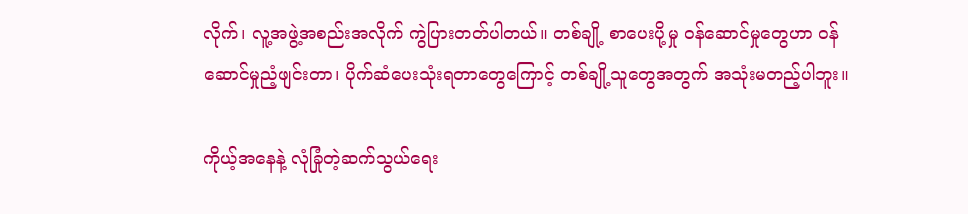လိုက်၊ လူ့အဖွဲ့အစည်းအလိုက် ကွဲပြားတတ်ပါတယ်။ တစ်ချို့ စာပေးပို့မှု ဝန်ဆောင်မှုတွေဟာ ဝန်ဆောင်မှုညံ့ဖျင်းတာ၊ ပိုက်ဆံပေးသုံးရတာတွေကြောင့် တစ်ချို့သူတွေအတွက် အသုံးမတည့်ပါဘူး။

ကိုယ့်အနေနဲ့ လုံခြုံတဲ့ဆက်သွယ်ရေး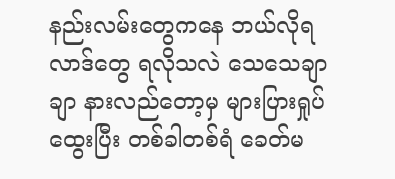နည်းလမ်းတွေကနေ ဘယ်လိုရလာဒ်တွေ ရလိုသလဲ သေသေချာချာ နားလည်တော့မှ များပြားရှုပ်ထွေးပြီး တစ်ခါတစ်ရံ ခေတ်မ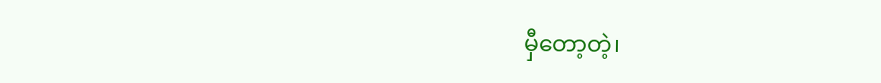မှီတော့တဲ့၊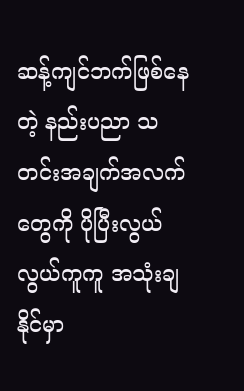ဆန့်ကျင်ဘက်ဖြစ်နေတဲ့ နည်းပညာ သတင်းအချက်အလက်တွေကို ပိုပြီးလွယ်လွယ်ကူကူ အသုံးချနိုင်မှာ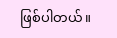ဖြစ်ပါတယ်။